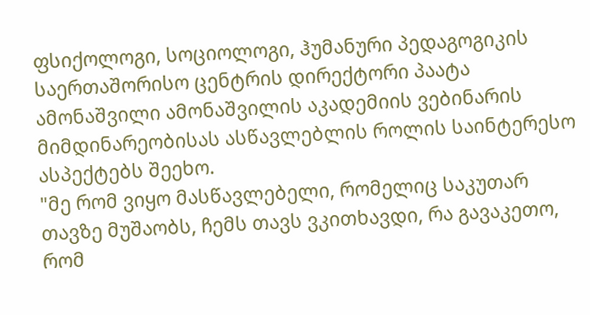ფსიქოლოგი, სოციოლოგი, ჰუმანური პედაგოგიკის საერთაშორისო ცენტრის დირექტორი პაატა ამონაშვილი ამონაშვილის აკადემიის ვებინარის მიმდინარეობისას ასწავლებლის როლის საინტერესო ასპექტებს შეეხო.
"მე რომ ვიყო მასწავლებელი, რომელიც საკუთარ თავზე მუშაობს, ჩემს თავს ვკითხავდი, რა გავაკეთო, რომ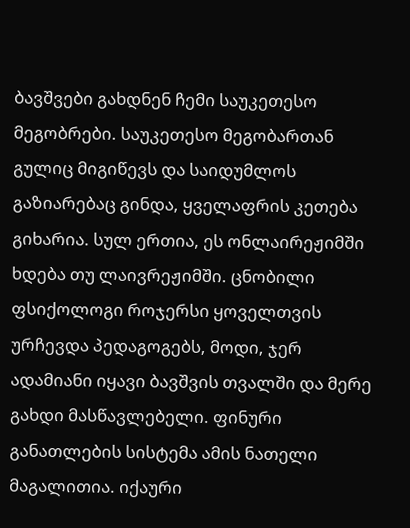ბავშვები გახდნენ ჩემი საუკეთესო მეგობრები. საუკეთესო მეგობართან გულიც მიგიწევს და საიდუმლოს გაზიარებაც გინდა, ყველაფრის კეთება გიხარია. სულ ერთია, ეს ონლაირეჟიმში ხდება თუ ლაივრეჟიმში. ცნობილი ფსიქოლოგი როჯერსი ყოველთვის ურჩევდა პედაგოგებს, მოდი, ჯერ ადამიანი იყავი ბავშვის თვალში და მერე გახდი მასწავლებელი. ფინური განათლების სისტემა ამის ნათელი მაგალითია. იქაური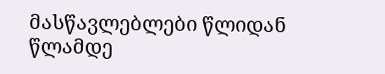მასწავლებლები წლიდან წლამდე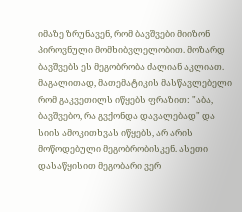იმაზე ზრუნავენ, რომ ბავშვები მიიზონ პიროვნული მომხიბვლელობით. მოზარდ ბავშვებს ეს მეგობრობა ძალიან აკლიათ. მაგალითად, მათემატიკის მასწავლებელი რომ გაკვეთილს იწყებს ფრაზით: "აბა, ბავშვებო, რა გვქონდა დავალებად" და სიის ამოკითხვას იწყებს, არ არის მოწოდებული მეგობრობისკენ. ასეთი დასაწყისით მეგობარი ვერ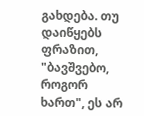გახდება. თუ დაიწყებს ფრაზით, "ბავშვებო, როგორ ხართ", ეს არ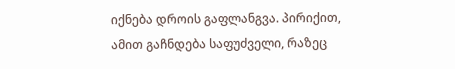იქნება დროის გაფლანგვა. პირიქით, ამით გაჩნდება საფუძველი, რაზეც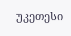უკეთესი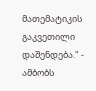მათემატიკის გაკვეთილი დაშენდება." - ამბობს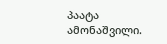პაატა ამონაშვილი.